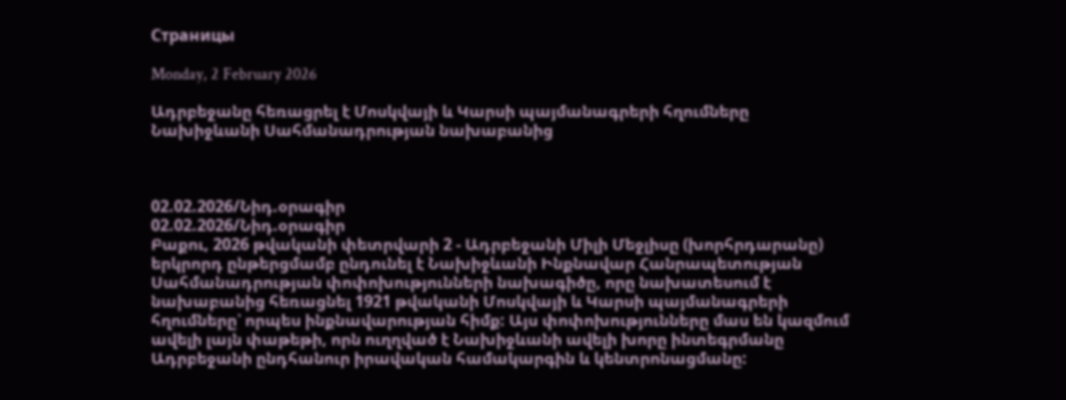Страницы

Monday, 2 February 2026

Ադրբեջանը հեռացրել է Մոսկվայի և Կարսի պայմանագրերի հղումները Նախիջևանի Սահմանադրության նախաբանից



02.02.2026/Նիդ.օրագիր
02.02.2026/Նիդ.օրագիր
Բաքու, 2026 թվականի փետրվարի 2 - Ադրբեջանի Միլի Մեջլիսը (խորհրդարանը) երկրորդ ընթերցմամբ ընդունել է Նախիջևանի Ինքնավար Հանրապետության Սահմանադրության փոփոխությունների նախագիծը, որը նախատեսում է նախաբանից հեռացնել 1921 թվականի Մոսկվայի և Կարսի պայմանագրերի հղումները՝ որպես ինքնավարության հիմք: Այս փոփոխությունները մաս են կազմում ավելի լայն փաթեթի, որն ուղղված է Նախիջևանի ավելի խորը ինտեգրմանը Ադրբեջանի ընդհանուր իրավական համակարգին և կենտրոնացմանը: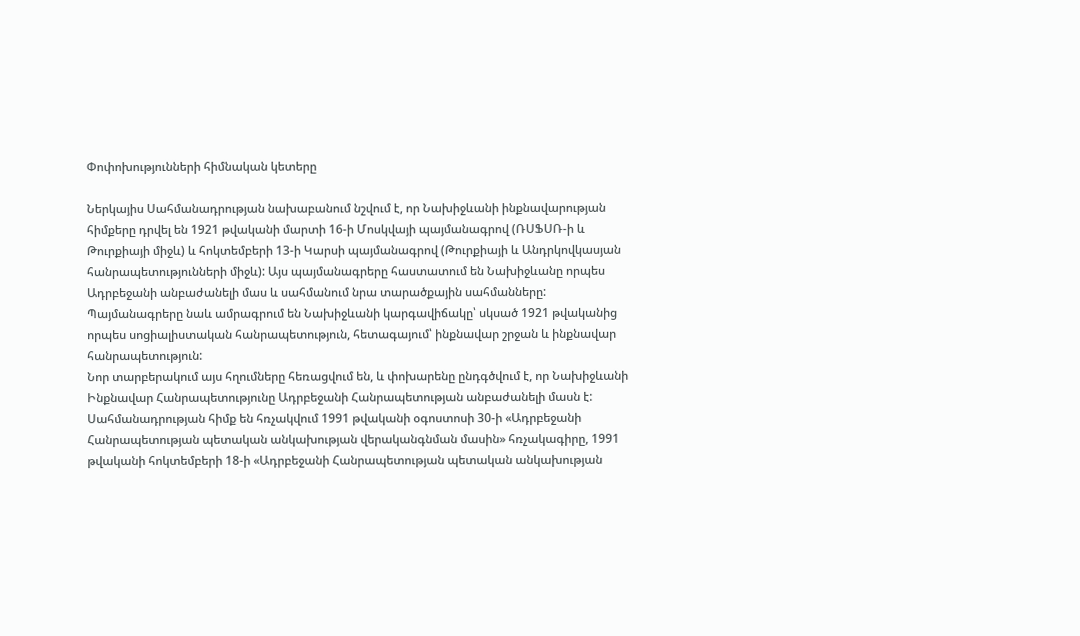Փոփոխությունների հիմնական կետերը

Ներկայիս Սահմանադրության նախաբանում նշվում է, որ Նախիջևանի ինքնավարության հիմքերը դրվել են 1921 թվականի մարտի 16-ի Մոսկվայի պայմանագրով (ՌՍՖՍՌ-ի և Թուրքիայի միջև) և հոկտեմբերի 13-ի Կարսի պայմանագրով (Թուրքիայի և Անդրկովկասյան հանրապետությունների միջև): Այս պայմանագրերը հաստատում են Նախիջևանը որպես Ադրբեջանի անբաժանելի մաս և սահմանում նրա տարածքային սահմանները: Պայմանագրերը նաև ամրագրում են Նախիջևանի կարգավիճակը՝ սկսած 1921 թվականից որպես սոցիալիստական հանրապետություն, հետագայում՝ ինքնավար շրջան և ինքնավար հանրապետություն:
Նոր տարբերակում այս հղումները հեռացվում են, և փոխարենը ընդգծվում է, որ Նախիջևանի Ինքնավար Հանրապետությունը Ադրբեջանի Հանրապետության անբաժանելի մասն է: Սահմանադրության հիմք են հռչակվում 1991 թվականի օգոստոսի 30-ի «Ադրբեջանի Հանրապետության պետական անկախության վերականգնման մասին» հռչակագիրը, 1991 թվականի հոկտեմբերի 18-ի «Ադրբեջանի Հանրապետության պետական անկախության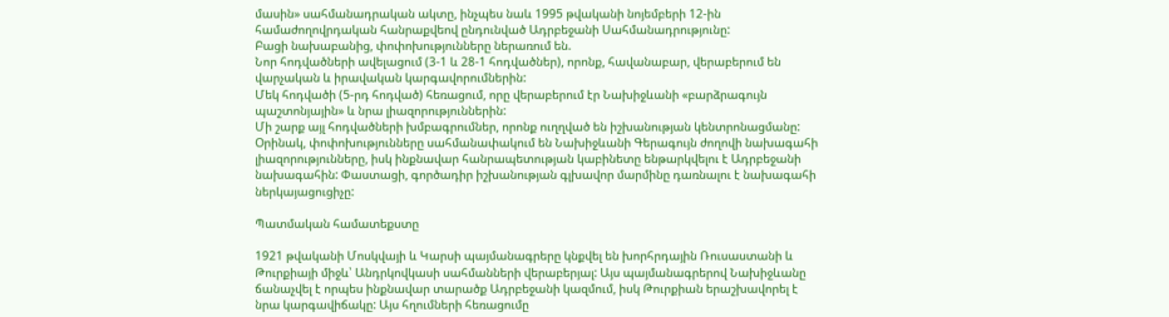մասին» սահմանադրական ակտը, ինչպես նաև 1995 թվականի նոյեմբերի 12-ին համաժողովրդական հանրաքվեով ընդունված Ադրբեջանի Սահմանադրությունը:
Բացի նախաբանից, փոփոխությունները ներառում են.
Նոր հոդվածների ավելացում (3-1 և 28-1 հոդվածներ), որոնք, հավանաբար, վերաբերում են վարչական և իրավական կարգավորումներին:
Մեկ հոդվածի (5-րդ հոդված) հեռացում, որը վերաբերում էր Նախիջևանի «բարձրագույն պաշտոնյային» և նրա լիազորություններին:
Մի շարք այլ հոդվածների խմբագրումներ, որոնք ուղղված են իշխանության կենտրոնացմանը:
Օրինակ, փոփոխությունները սահմանափակում են Նախիջևանի Գերագույն ժողովի նախագահի լիազորությունները, իսկ ինքնավար հանրապետության կաբինետը ենթարկվելու է Ադրբեջանի նախագահին: Փաստացի, գործադիր իշխանության գլխավոր մարմինը դառնալու է նախագահի ներկայացուցիչը:

Պատմական համատեքստը

1921 թվականի Մոսկվայի և Կարսի պայմանագրերը կնքվել են խորհրդային Ռուսաստանի և Թուրքիայի միջև՝ Անդրկովկասի սահմանների վերաբերյալ: Այս պայմանագրերով Նախիջևանը ճանաչվել է որպես ինքնավար տարածք Ադրբեջանի կազմում, իսկ Թուրքիան երաշխավորել է նրա կարգավիճակը: Այս հղումների հեռացումը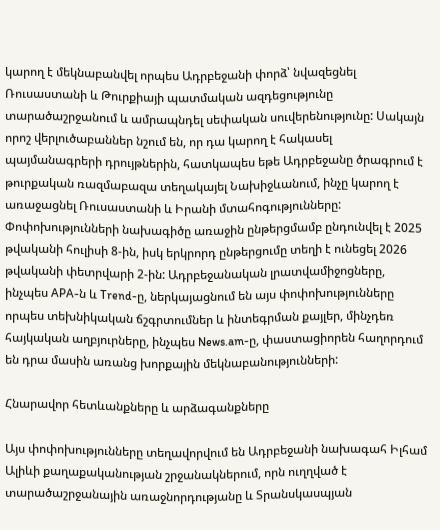կարող է մեկնաբանվել որպես Ադրբեջանի փորձ՝ նվազեցնել Ռուսաստանի և Թուրքիայի պատմական ազդեցությունը տարածաշրջանում և ամրապնդել սեփական սուվերենությունը: Սակայն որոշ վերլուծաբաններ նշում են, որ դա կարող է հակասել պայմանագրերի դրույթներին, հատկապես եթե Ադրբեջանը ծրագրում է թուրքական ռազմաբազա տեղակայել Նախիջևանում, ինչը կարող է առաջացնել Ռուսաստանի և Իրանի մտահոգությունները:
Փոփոխությունների նախագիծը առաջին ընթերցմամբ ընդունվել է 2025 թվականի հուլիսի 8-ին, իսկ երկրորդ ընթերցումը տեղի է ունեցել 2026 թվականի փետրվարի 2-ին: Ադրբեջանական լրատվամիջոցները, ինչպես APA-ն և Trend-ը, ներկայացնում են այս փոփոխությունները որպես տեխնիկական ճշգրտումներ և ինտեգրման քայլեր, մինչդեռ հայկական աղբյուրները, ինչպես News.am-ը, փաստացիորեն հաղորդում են դրա մասին առանց խորքային մեկնաբանությունների:

Հնարավոր հետևանքները և արձագանքները

Այս փոփոխությունները տեղավորվում են Ադրբեջանի նախագահ Իլհամ Ալիևի քաղաքականության շրջանակներում, որն ուղղված է տարածաշրջանային առաջնորդությանը և Տրանսկասպյան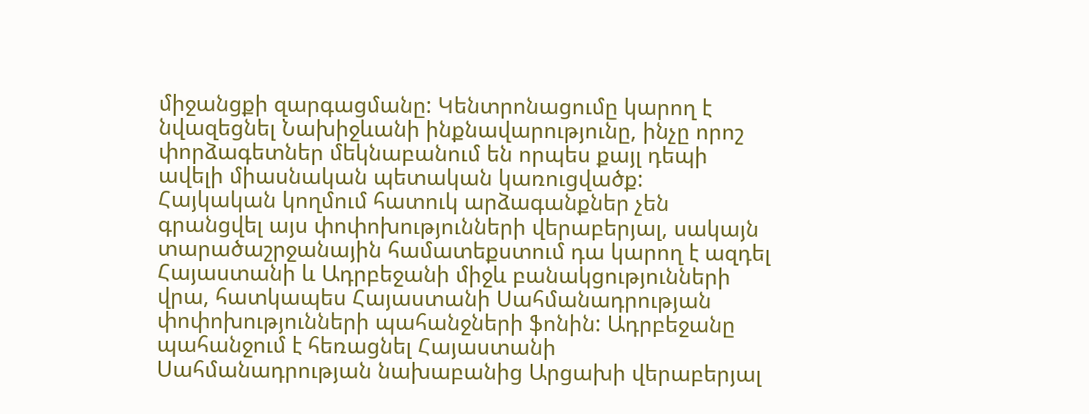միջանցքի զարգացմանը: Կենտրոնացումը կարող է նվազեցնել Նախիջևանի ինքնավարությունը, ինչը որոշ փորձագետներ մեկնաբանում են որպես քայլ դեպի ավելի միասնական պետական կառուցվածք:
Հայկական կողմում հատուկ արձագանքներ չեն գրանցվել այս փոփոխությունների վերաբերյալ, սակայն տարածաշրջանային համատեքստում դա կարող է ազդել Հայաստանի և Ադրբեջանի միջև բանակցությունների վրա, հատկապես Հայաստանի Սահմանադրության փոփոխությունների պահանջների ֆոնին: Ադրբեջանը պահանջում է հեռացնել Հայաստանի Սահմանադրության նախաբանից Արցախի վերաբերյալ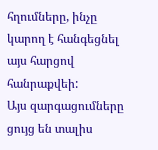հղումները, ինչը կարող է հանգեցնել այս հարցով հանրաքվեի:
Այս զարգացումները ցույց են տալիս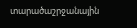տարածաշրջանային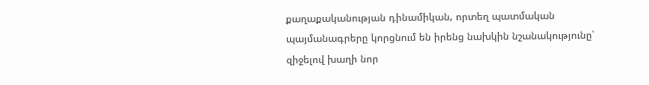քաղաքականության դինամիկան, որտեղ պատմական պայմանագրերը կորցնում են իրենց նախկին նշանակությունը՝ զիջելով խաղի նոր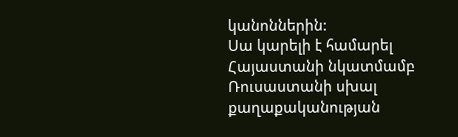կանոններին:
Սա կարելի է համարել Հայաստանի նկատմամբ Ռուսաստանի սխալ քաղաքականության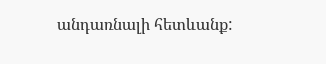անդառնալի հետևանք: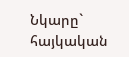Նկարը` հայկական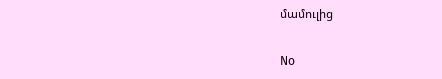մամուլից

No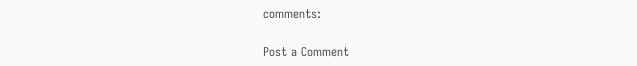comments:

Post a Comment